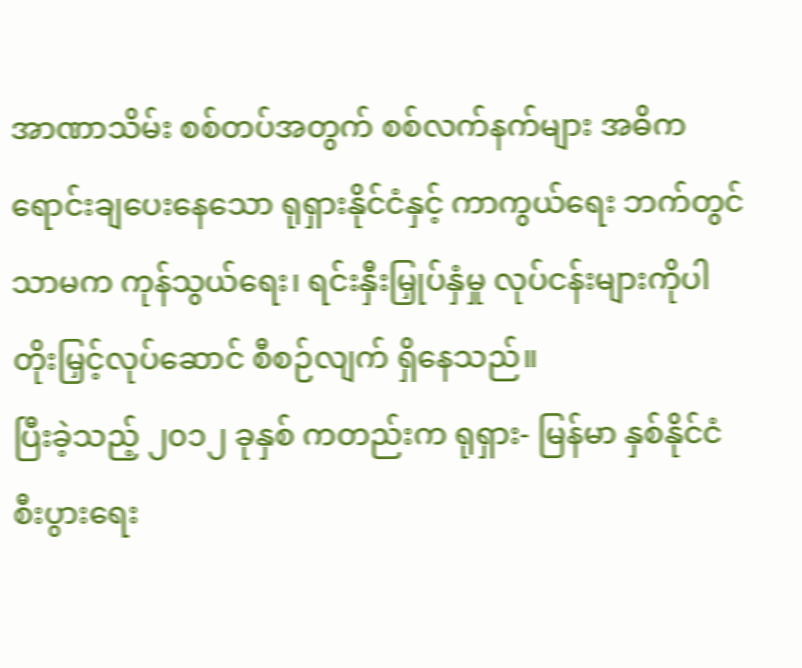အာဏာသိမ်း စစ်တပ်အတွက် စစ်လက်နက်များ အဓိက ရောင်းချပေးနေသော ရုရှားနိုင်ငံနှင့် ကာကွယ်ရေး ဘက်တွင် သာမက ကုန်သွယ်ရေး၊ ရင်းနှီးမြှုပ်နှံမှု လုပ်ငန်းများကိုပါ တိုးမြှင့်လုပ်ဆောင် စီစဉ်လျက် ရှိနေသည်။
ပြီးခဲ့သည့် ၂၀၁၂ ခုနှစ် ကတည်းက ရုရှား- မြန်မာ နှစ်နိုင်ငံ စီးပွားရေး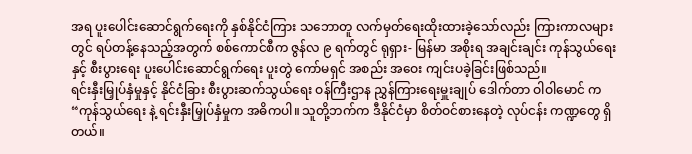အရ ပူးပေါင်းဆောင်ရွက်ရေးကို နှစ်နိုင်ငံကြား သဘောတူ လက်မှတ်ရေးထိုးထားခဲ့သော်လည်း ကြားကာလများတွင် ရပ်တန့်နေသည့်အတွက် စစ်ကောင်စီက ဇွန်လ ၉ ရက်တွင် ရုရှား- မြန်မာ အစိုးရ အချင်းချင်း ကုန်သွယ်ရေးနှင့် စီးပွားရေး ပူးပေါင်းဆောင်ရွက်ရေး ပူးတွဲ ကော်မရှင် အစည်း အဝေး ကျင်းပခဲ့ခြင်းဖြစ်သည်။
ရင်းနှီးမြှုပ်နှံမှုနှင့် နိုင်ငံခြား စီးပွားဆက်သွယ်ရေး ဝန်ကြီးဌာန ညွှန်ကြားရေးမှူးချုပ် ဒေါက်တာ ဝါဝါမောင် က “ကုန်သွယ်ရေး နဲ့ ရင်းနှီးမြှုပ်နှံမှုက အဓိကပါ။ သူတို့ဘက်က ဒီနိုင်ငံမှာ စိတ်ဝင်စားနေတဲ့ လုပ်ငန်း ကဏ္ဍတွေ ရှိတယ်။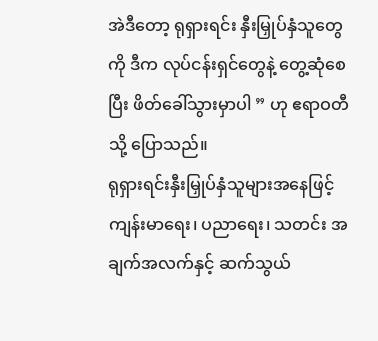အဲဒီတော့ ရုရှားရင်း နှီးမြှုပ်နှံသူတွေကို ဒီက လုပ်ငန်းရှင်တွေနဲ့ တွေ့ဆုံစေပြီး ဖိတ်ခေါ်သွားမှာပါ ” ဟု ဧရာဝတီသို့ ပြောသည်။
ရုရှားရင်းနှီးမြှုပ်နှံသူများအနေဖြင့် ကျန်းမာရေး၊ ပညာရေး၊ သတင်း အချက်အလက်နှင့် ဆက်သွယ်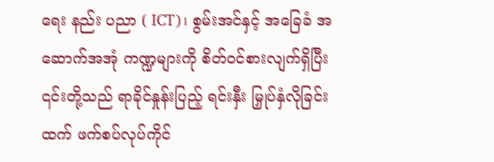ရေး နည်း ပညာ ( ICT)၊ စွမ်းအင်နှင့် အခြေခံ အဆောက်အအုံ ကဏ္ဍများကို စိတ်ဝင်စားလျက်ရှိပြီး ၎င်းတို့သည် ရာခိုင်နှုန်းပြည့် ရင်းနှီး မြှုပ်နှံလိုခြင်းထက် ဖက်စပ်လုပ်ကိုင်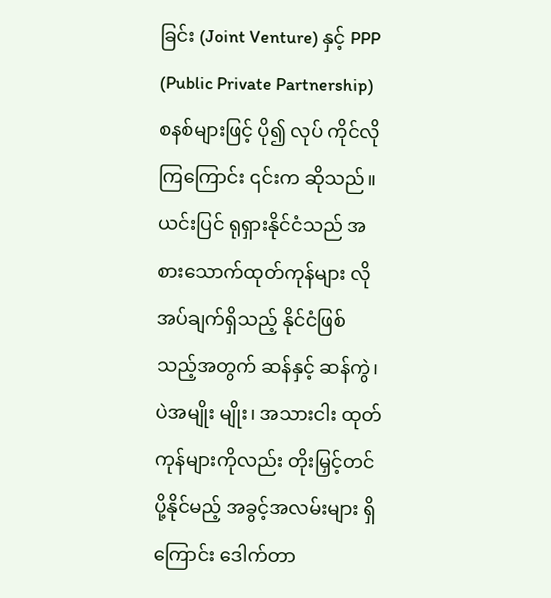ခြင်း (Joint Venture) နှင့် PPP (Public Private Partnership) စနစ်များဖြင့် ပို၍ လုပ် ကိုင်လိုကြကြောင်း ၎င်းက ဆိုသည်။
ယင်းပြင် ရုရှားနိုင်ငံသည် အစားသောက်ထုတ်ကုန်များ လိုအပ်ချက်ရှိသည့် နိုင်ငံဖြစ်သည့်အတွက် ဆန်နှင့် ဆန်ကွဲ၊ ပဲအမျိုး မျိုး၊ အသားငါး ထုတ်ကုန်များကိုလည်း တိုးမြှင့်တင်ပို့နိုင်မည့် အခွင့်အလမ်းများ ရှိကြောင်း ဒေါက်တာ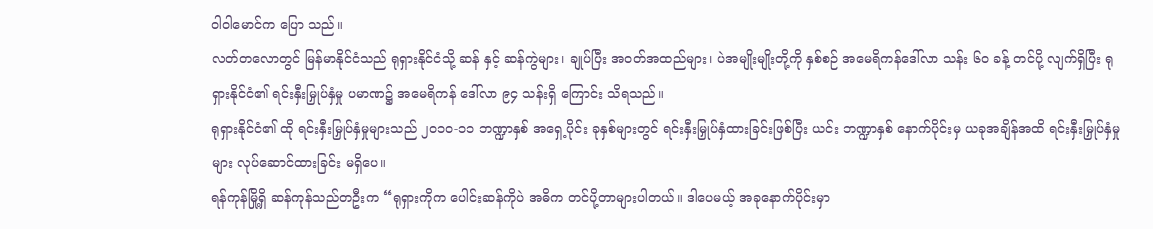ဝါဝါမောင်က ပြော သည်။
လတ်တလောတွင် မြန်မာနိုင်ငံသည် ရုရှားနိုင်ငံသို့ ဆန် နှင့် ဆန်ကွဲများ၊ ချုပ်ပြီး အဝတ်အထည်များ၊ ပဲအမျိုးမျိုးတို့ကို နှစ်စဉ် အမေရိကန်ဒေါ်လာ သန်း ၆၀ ခန့် တင်ပို့ လျက်ရှိပြီး ရုရှားနိုင်ငံ၏ ရင်းနှီးမြှုပ်နှံမှု ပမာဏ၌ အမေရိကန် ဒေါ်လာ ၉၄ သန်းရှိ ကြောင်း သိရသည်။
ရုရှားနိုင်ငံ၏ ထို ရင်းနှီးမြှုပ်နှံမှုများသည် ၂၀၁၀-၁၁ ဘဏ္ဍာနှစ် အရှေ့ပိုင်း ခုနှစ်များတွင် ရင်းနှီးမြှုပ်နှံထားခြင်းဖြစ်ပြီး ယင်း ဘဏ္ဍာနှစ် နောက်ပိုင်းမှ ယခုအချိန်အထိ ရင်းနှီးမြှုပ်နှံမှုများ လုပ်ဆောင်ထားခြင်း မရှိပေ။
ရန်ကုန်မြို့ရှိ ဆန်ကုန်သည်တဦးက “ရုရှားကိုက ပေါင်းဆန်ကိုပဲ အဓိက တင်ပို့တာများပါတယ်။ ဒါပေမယ့် အခုနောက်ပိုင်းမှာ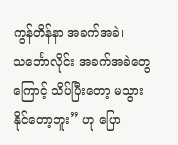ကွန်တိန်နာ အခက်အခဲ၊ သင်္ဘောလိုင်း အခက်အခဲတွေကြောင့် သိပ်ပြီးတော့ မသွားနိုင်တော့ဘူး” ဟု ပြော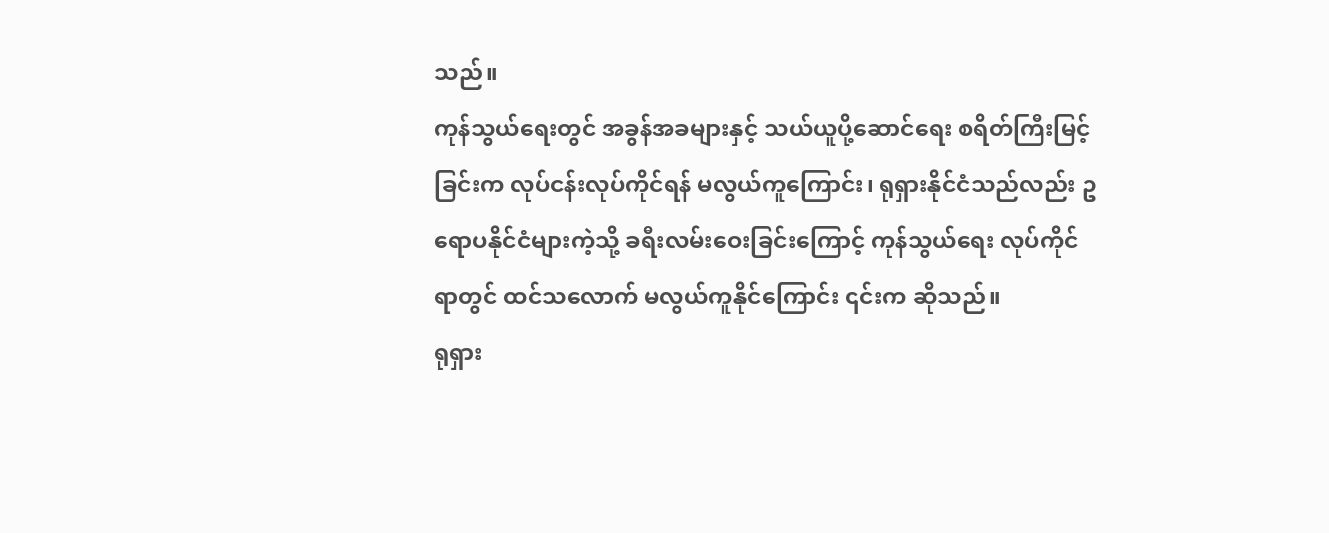သည်။
ကုန်သွယ်ရေးတွင် အခွန်အခများနှင့် သယ်ယူပို့ဆောင်ရေး စရိတ်ကြီးမြင့်ခြင်းက လုပ်ငန်းလုပ်ကိုင်ရန် မလွယ်ကူကြောင်း၊ ရုရှားနိုင်ငံသည်လည်း ဥရောပနိုင်ငံများကဲ့သို့ ခရီးလမ်းဝေးခြင်းကြောင့် ကုန်သွယ်ရေး လုပ်ကိုင်ရာတွင် ထင်သလောက် မလွယ်ကူနိုင်ကြောင်း ၎င်းက ဆိုသည်။
ရုရှား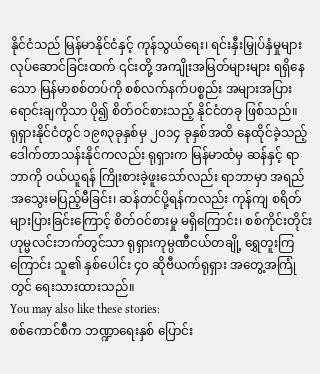နိုင်ငံသည် မြန်မာနိုင်ငံနှင့် ကုန်သွယ်ရေး၊ ရင်းနှီးမြှုပ်နှံမှုများ လုပ်ဆောင်ခြင်းထက် ၎င်းတို့ အကျိုးအမြတ်များများ ရရှိနေသော မြန်မာစစ်တပ်ကို စစ်လက်နက်ပစ္စည်း အများအပြား ရောင်းချကိုသာ ပို၍ စိတ်ဝင်စားသည့် နိုင်ငံတခု ဖြစ်သည်။
ရုရှားနိုင်ငံတွင် ၁၉၈၃ခုနှစ်မှ ၂၀၁၄ ခုနှစ်အထိ နေထိုင်ခဲ့သည့် ဒေါက်တာသန်းနိုင်ကလည်း ရုရှားက မြန်မာထံမှ ဆန်နှင့် ရာဘာကို ဝယ်ယူရန် ကြိုးစားခဲ့ဖူးသော်လည်း ရာဘာမှာ အရည်အသွေးမပြည့်မီခြင်း၊ ဆန်တင်ပို့ရန်ကလည်း ကုန်ကျ စရိတ်များပြားခြင်းကြောင့် စိတ်ဝင်စားမှု မရှိကြောင်း၊ စစ်ကိုင်းတိုင်း ဟုမ္မလင်းဘက်တွင်သာ ရုရှားကုမ္ပဏီငယ်တချို့ ရွှေတူးကြကြောင်း သူ၏ နှစ်ပေါင်း ၄၀ ဆိုဗီယက်ရုရှား အတွေ့အကြုံတွင် ရေးသားထားသည်။
You may also like these stories:
စစ်ကောင်စီက ဘဏ္ဍာရေးနှစ် ပြောင်း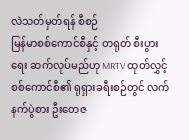လဲသတ်မှတ်ရန် စီစဉ်
မြန်မာစစ်ကောင်စီနှင့် တရုတ် စီးပွားရေး ဆက်လုပ်မည်ဟု MRTV ထုတ်လွှင့်
စစ်ကောင်စီ၏ ရုရှားခရီးစဉ်တွင် လက်နက်ပွဲစား ဦးတေဇ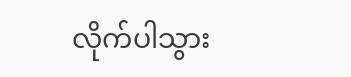လိုက်ပါသွား